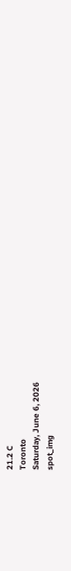21.2 C
Toronto
Saturday, June 6, 2026
spot_img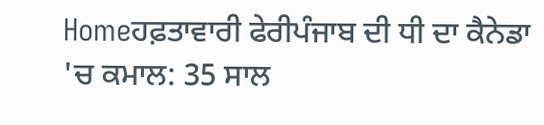Homeਹਫ਼ਤਾਵਾਰੀ ਫੇਰੀਪੰਜਾਬ ਦੀ ਧੀ ਦਾ ਕੈਨੇਡਾ 'ਚ ਕਮਾਲ: 35 ਸਾਲ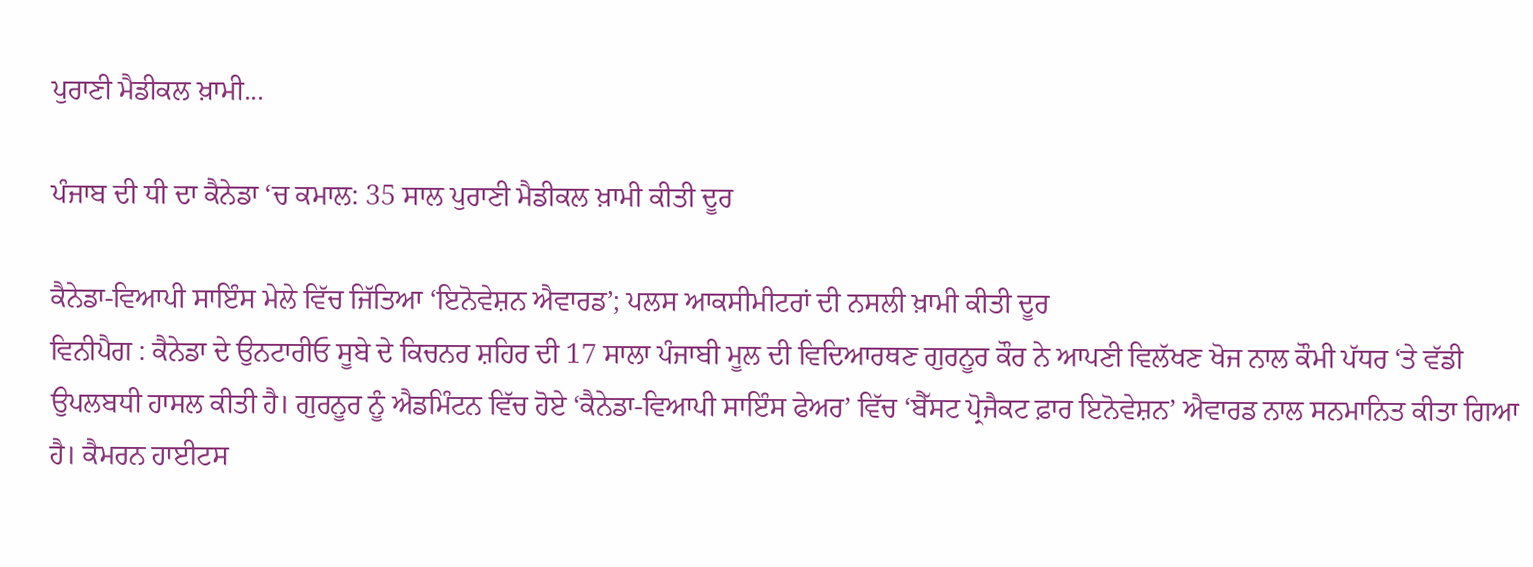ਪੁਰਾਣੀ ਮੈਡੀਕਲ ਖ਼ਾਮੀ...

ਪੰਜਾਬ ਦੀ ਧੀ ਦਾ ਕੈਨੇਡਾ ‘ਚ ਕਮਾਲ: 35 ਸਾਲ ਪੁਰਾਣੀ ਮੈਡੀਕਲ ਖ਼ਾਮੀ ਕੀਤੀ ਦੂਰ

ਕੈਨੇਡਾ-ਵਿਆਪੀ ਸਾਇੰਸ ਮੇਲੇ ਵਿੱਚ ਜਿੱਤਿਆ ‘ਇਨੋਵੇਸ਼ਨ ਐਵਾਰਡ’; ਪਲਸ ਆਕਸੀਮੀਟਰਾਂ ਦੀ ਨਸਲੀ ਖ਼ਾਮੀ ਕੀਤੀ ਦੂਰ
ਵਿਨੀਪੈਗ : ਕੈਨੇਡਾ ਦੇ ਉਨਟਾਰੀਓ ਸੂਬੇ ਦੇ ਕਿਚਨਰ ਸ਼ਹਿਰ ਦੀ 17 ਸਾਲਾ ਪੰਜਾਬੀ ਮੂਲ ਦੀ ਵਿਦਿਆਰਥਣ ਗੁਰਨੂਰ ਕੌਰ ਨੇ ਆਪਣੀ ਵਿਲੱਖਣ ਖੋਜ ਨਾਲ ਕੌਮੀ ਪੱਧਰ ‘ਤੇ ਵੱਡੀ ਉਪਲਬਧੀ ਹਾਸਲ ਕੀਤੀ ਹੈ। ਗੁਰਨੂਰ ਨੂੰ ਐਡਮਿੰਟਨ ਵਿੱਚ ਹੋਏ ‘ਕੈਨੇਡਾ-ਵਿਆਪੀ ਸਾਇੰਸ ਫੇਅਰ’ ਵਿੱਚ ‘ਬੈੱਸਟ ਪ੍ਰੋਜੈਕਟ ਫ਼ਾਰ ਇਨੋਵੇਸ਼ਨ’ ਐਵਾਰਡ ਨਾਲ ਸਨਮਾਨਿਤ ਕੀਤਾ ਗਿਆ ਹੈ। ਕੈਮਰਨ ਹਾਈਟਸ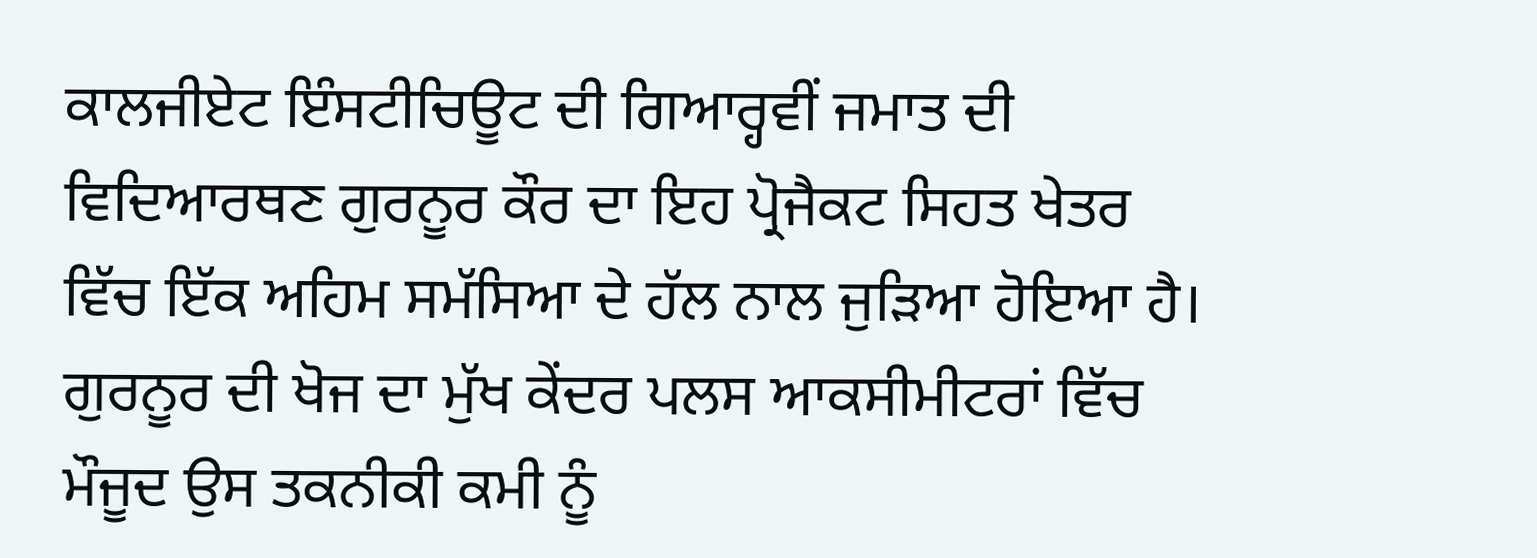ਕਾਲਜੀਏਟ ਇੰਸਟੀਚਿਊਟ ਦੀ ਗਿਆਰ੍ਹਵੀਂ ਜਮਾਤ ਦੀ ਵਿਦਿਆਰਥਣ ਗੁਰਨੂਰ ਕੌਰ ਦਾ ਇਹ ਪ੍ਰੋਜੈਕਟ ਸਿਹਤ ਖੇਤਰ ਵਿੱਚ ਇੱਕ ਅਹਿਮ ਸਮੱਸਿਆ ਦੇ ਹੱਲ ਨਾਲ ਜੁੜਿਆ ਹੋਇਆ ਹੈ। ਗੁਰਨੂਰ ਦੀ ਖੋਜ ਦਾ ਮੁੱਖ ਕੇਂਦਰ ਪਲਸ ਆਕਸੀਮੀਟਰਾਂ ਵਿੱਚ ਮੌਜੂਦ ਉਸ ਤਕਨੀਕੀ ਕਮੀ ਨੂੰ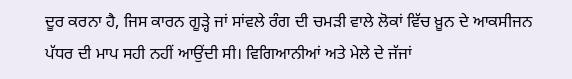ਦੂਰ ਕਰਨਾ ਹੈ, ਜਿਸ ਕਾਰਨ ਗੂੜ੍ਹੇ ਜਾਂ ਸਾਂਵਲੇ ਰੰਗ ਦੀ ਚਮੜੀ ਵਾਲੇ ਲੋਕਾਂ ਵਿੱਚ ਖ਼ੂਨ ਦੇ ਆਕਸੀਜਨ ਪੱਧਰ ਦੀ ਮਾਪ ਸਹੀ ਨਹੀਂ ਆਉਂਦੀ ਸੀ। ਵਿਗਿਆਨੀਆਂ ਅਤੇ ਮੇਲੇ ਦੇ ਜੱਜਾਂ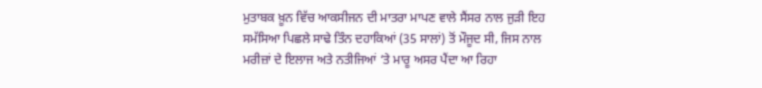ਮੁਤਾਬਕ ਖ਼ੂਨ ਵਿੱਚ ਆਕਸੀਜਨ ਦੀ ਮਾਤਰਾ ਮਾਪਣ ਵਾਲੇ ਸੈਂਸਰ ਨਾਲ ਜੁੜੀ ਇਹ ਸਮੱਸਿਆ ਪਿਛਲੇ ਸਾਢੇ ਤਿੰਨ ਦਹਾਕਿਆਂ (35 ਸਾਲਾਂ) ਤੋਂ ਮੌਜੂਦ ਸੀ, ਜਿਸ ਨਾਲ ਮਰੀਜ਼ਾਂ ਦੇ ਇਲਾਜ ਅਤੇ ਨਤੀਜਿਆਂ ‘ਤੇ ਮਾਰੂ ਅਸਰ ਪੈਂਦਾ ਆ ਰਿਹਾ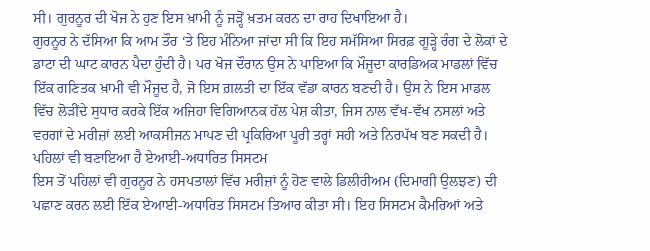ਸੀ। ਗੁਰਨੂਰ ਦੀ ਖੋਜ ਨੇ ਹੁਣ ਇਸ ਖ਼ਾਮੀ ਨੂੰ ਜੜ੍ਹੋਂ ਖ਼ਤਮ ਕਰਨ ਦਾ ਰਾਹ ਦਿਖਾਇਆ ਹੈ।
ਗੁਰਨੂਰ ਨੇ ਦੱਸਿਆ ਕਿ ਆਮ ਤੌਰ ‘ਤੇ ਇਹ ਮੰਨਿਆ ਜਾਂਦਾ ਸੀ ਕਿ ਇਹ ਸਮੱਸਿਆ ਸਿਰਫ਼ ਗੂੜ੍ਹੇ ਰੰਗ ਦੇ ਲੋਕਾਂ ਦੇ ਡਾਟਾ ਦੀ ਘਾਟ ਕਾਰਨ ਪੈਦਾ ਹੁੰਦੀ ਹੈ। ਪਰ ਖੋਜ ਦੌਰਾਨ ਉਸ ਨੇ ਪਾਇਆ ਕਿ ਮੌਜੂਦਾ ਕਾਰਡਿਅਕ ਮਾਡਲਾਂ ਵਿੱਚ ਇੱਕ ਗਣਿਤਕ ਖ਼ਾਮੀ ਵੀ ਮੌਜੂਦ ਹੈ, ਜੋ ਇਸ ਗ਼ਲਤੀ ਦਾ ਇੱਕ ਵੱਡਾ ਕਾਰਨ ਬਣਦੀ ਹੈ। ਉਸ ਨੇ ਇਸ ਮਾਡਲ ਵਿੱਚ ਲੋੜੀਂਦੇ ਸੁਧਾਰ ਕਰਕੇ ਇੱਕ ਅਜਿਹਾ ਵਿਗਿਆਨਕ ਹੱਲ ਪੇਸ਼ ਕੀਤਾ, ਜਿਸ ਨਾਲ ਵੱਖ-ਵੱਖ ਨਸਲਾਂ ਅਤੇ ਵਰਗਾਂ ਦੇ ਮਰੀਜ਼ਾਂ ਲਈ ਆਕਸੀਜਨ ਮਾਪਣ ਦੀ ਪ੍ਰਕਿਰਿਆ ਪੂਰੀ ਤਰ੍ਹਾਂ ਸਹੀ ਅਤੇ ਨਿਰਪੱਖ ਬਣ ਸਕਦੀ ਹੈ।
ਪਹਿਲਾਂ ਵੀ ਬਣਾਇਆ ਹੈ ਏਆਈ-ਅਧਾਰਿਤ ਸਿਸਟਮ
ਇਸ ਤੋਂ ਪਹਿਲਾਂ ਵੀ ਗੁਰਨੂਰ ਨੇ ਹਸਪਤਾਲਾਂ ਵਿੱਚ ਮਰੀਜ਼ਾਂ ਨੂੰ ਹੋਣ ਵਾਲੇ ਡਿਲੀਰੀਅਮ (ਦਿਮਾਗੀ ਉਲਝਣ) ਦੀ ਪਛਾਣ ਕਰਨ ਲਈ ਇੱਕ ਏਆਈ-ਅਧਾਰਿਤ ਸਿਸਟਮ ਤਿਆਰ ਕੀਤਾ ਸੀ। ਇਹ ਸਿਸਟਮ ਕੈਮਰਿਆਂ ਅਤੇ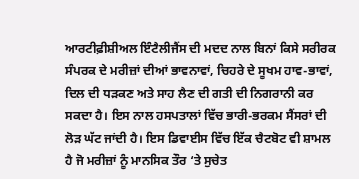ਆਰਟੀਫ਼ੀਸ਼ੀਅਲ ਇੰਟੈਲੀਜੈਂਸ ਦੀ ਮਦਦ ਨਾਲ ਬਿਨਾਂ ਕਿਸੇ ਸਰੀਰਕ ਸੰਪਰਕ ਦੇ ਮਰੀਜ਼ਾਂ ਦੀਆਂ ਭਾਵਨਾਵਾਂ, ਚਿਹਰੇ ਦੇ ਸੂਖਮ ਹਾਵ-ਭਾਵਾਂ, ਦਿਲ ਦੀ ਧੜਕਣ ਅਤੇ ਸਾਹ ਲੈਣ ਦੀ ਗਤੀ ਦੀ ਨਿਗਰਾਨੀ ਕਰ ਸਕਦਾ ਹੈ। ਇਸ ਨਾਲ ਹਸਪਤਾਲਾਂ ਵਿੱਚ ਭਾਰੀ-ਭਰਕਮ ਸੈਂਸਰਾਂ ਦੀ ਲੋੜ ਘੱਟ ਜਾਂਦੀ ਹੈ। ਇਸ ਡਿਵਾਈਸ ਵਿੱਚ ਇੱਕ ਚੈਟਬੋਟ ਵੀ ਸ਼ਾਮਲ ਹੈ ਜੋ ਮਰੀਜ਼ਾਂ ਨੂੰ ਮਾਨਸਿਕ ਤੌਰ ‘ਤੇ ਸੁਚੇਤ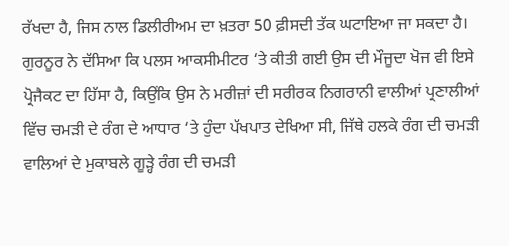ਰੱਖਦਾ ਹੈ, ਜਿਸ ਨਾਲ ਡਿਲੀਰੀਅਮ ਦਾ ਖ਼ਤਰਾ 50 ਫ਼ੀਸਦੀ ਤੱਕ ਘਟਾਇਆ ਜਾ ਸਕਦਾ ਹੈ।
ਗੁਰਨੂਰ ਨੇ ਦੱਸਿਆ ਕਿ ਪਲਸ ਆਕਸੀਮੀਟਰ ‘ਤੇ ਕੀਤੀ ਗਈ ਉਸ ਦੀ ਮੌਜੂਦਾ ਖੋਜ ਵੀ ਇਸੇ ਪ੍ਰੋਜੈਕਟ ਦਾ ਹਿੱਸਾ ਹੈ, ਕਿਉਂਕਿ ਉਸ ਨੇ ਮਰੀਜ਼ਾਂ ਦੀ ਸਰੀਰਕ ਨਿਗਰਾਨੀ ਵਾਲੀਆਂ ਪ੍ਰਣਾਲੀਆਂ ਵਿੱਚ ਚਮੜੀ ਦੇ ਰੰਗ ਦੇ ਆਧਾਰ ‘ਤੇ ਹੁੰਦਾ ਪੱਖਪਾਤ ਦੇਖਿਆ ਸੀ, ਜਿੱਥੇ ਹਲਕੇ ਰੰਗ ਦੀ ਚਮੜੀ ਵਾਲਿਆਂ ਦੇ ਮੁਕਾਬਲੇ ਗੂੜ੍ਹੇ ਰੰਗ ਦੀ ਚਮੜੀ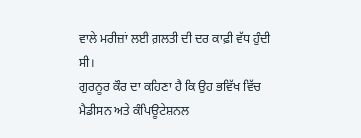ਵਾਲੇ ਮਰੀਜ਼ਾਂ ਲਈ ਗ਼ਲਤੀ ਦੀ ਦਰ ਕਾਫ਼ੀ ਵੱਧ ਹੁੰਦੀ ਸੀ।
ਗੁਰਨੂਰ ਕੌਰ ਦਾ ਕਹਿਣਾ ਹੈ ਕਿ ਉਹ ਭਵਿੱਖ ਵਿੱਚ ਮੈਡੀਸਨ ਅਤੇ ਕੰਪਿਊਟੇਸ਼ਨਲ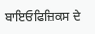ਬਾਇਓਫਿਜ਼ਿਕਸ ਦੇ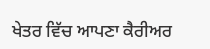ਖੇਤਰ ਵਿੱਚ ਆਪਣਾ ਕੈਰੀਅਰ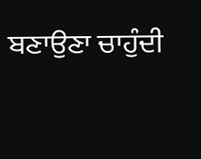ਬਣਾਉਣਾ ਚਾਹੁੰਦੀ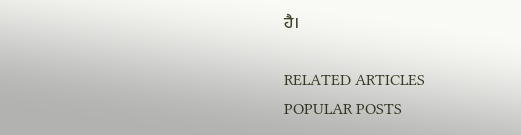ਹੈ।

RELATED ARTICLES
POPULAR POSTS